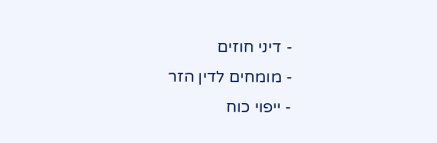- דיני חוזים
- מומחים לדין הזר
- ייפוי כוח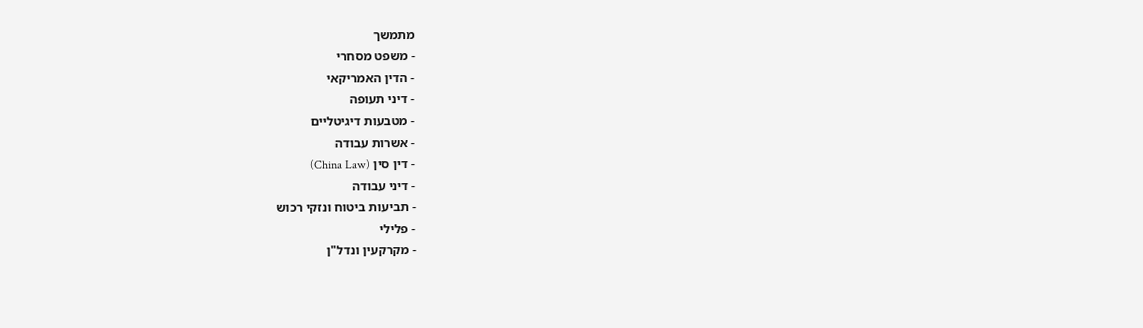מתמשך
- משפט מסחרי
- הדין האמריקאי
- דיני תעופה
- מטבעות דיגיטליים
- אשרות עבודה
- דין סין (China Law)
- דיני עבודה
- תביעות ביטוח ונזקי רכוש
- פלילי
- מקרקעין ונדל"ן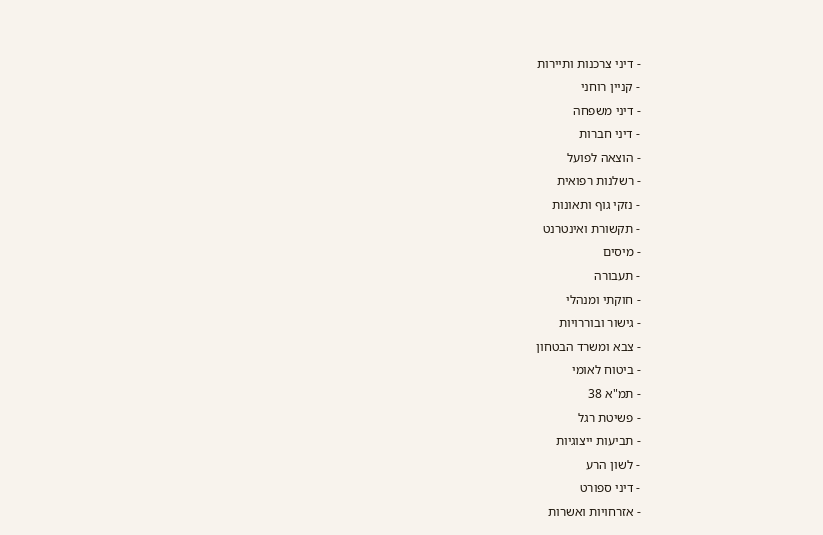- דיני צרכנות ותיירות
- קניין רוחני
- דיני משפחה
- דיני חברות
- הוצאה לפועל
- רשלנות רפואית
- נזקי גוף ותאונות
- תקשורת ואינטרנט
- מיסים
- תעבורה
- חוקתי ומנהלי
- גישור ובוררויות
- צבא ומשרד הבטחון
- ביטוח לאומי
- תמ"א 38
- פשיטת רגל
- תביעות ייצוגיות
- לשון הרע
- דיני ספורט
- אזרחויות ואשרות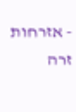- אזרחות זרה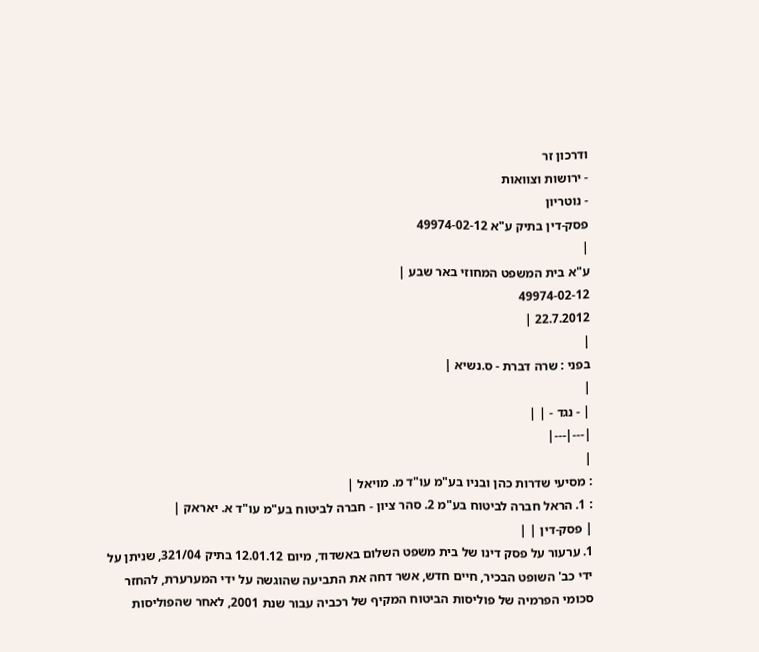ודרכון זר
- ירושות וצוואות
- נוטריון
פסק-דין בתיק ע"א 49974-02-12
|
ע"א בית המשפט המחוזי באר שבע |
49974-02-12
22.7.2012 |
|
בפני : שרה דברת - ס.נשיא |
|
| - נגד - | |
|---|---|
|
: מסיעי שדרות כהן ובניו בע"מ עו"ד מ. מויאל |
: 1. הראל חברה לביטוח בע"מ 2. סהר ציון - חברה לביטוח בע"מ עו"ד א. יאראק |
| פסק-דין | |
1. ערעור על פסק דינו של בית משפט השלום באשדוד, מיום 12.01.12 בתיק 321/04, שניתן על ידי כב' השופט הבכיר, חיים חדש, אשר דחה את התביעה שהוגשה על ידי המערערת, להחזר סכומי הפרמיה של פוליסות הביטוח המקיף של רכביה עבור שנת 2001, לאחר שהפוליסות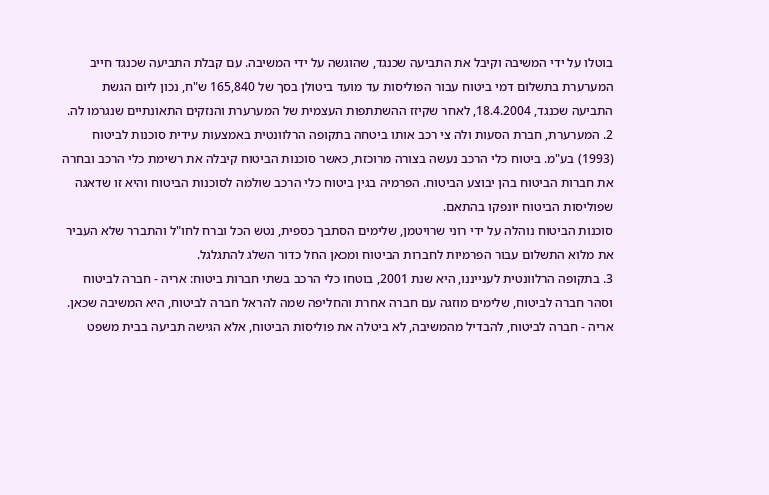בוטלו על ידי המשיבה וקיבל את התביעה שכנגד, שהוגשה על ידי המשיבה. עם קבלת התביעה שכנגד חייב המערערת בתשלום דמי ביטוח עבור הפוליסות עד מועד ביטולן בסך של 165,840 ש"ח, נכון ליום הגשת התביעה שכנגד, 18.4.2004, לאחר שקיזז ההשתתפות העצמית של המערערת והנזקים התאונתיים שנגרמו לה.
2. המערערת, חברת הסעות ולה צי רכב אותו ביטחה בתקופה הרלוונטית באמצעות עידית סוכנות לביטוח (1993) בע"מ. ביטוח כלי הרכב נעשה בצורה מרוכזת, כאשר סוכנות הביטוח קיבלה את רשימת כלי הרכב ובחרה את חברות הביטוח בהן יבוצע הביטוח. הפרמיה בגין ביטוח כלי הרכב שולמה לסוכנות הביטוח והיא זו שדאגה שפוליסות הביטוח יונפקו בהתאם.
סוכנות הביטוח נוהלה על ידי רוני שרויטמן, שלימים הסתבך כספית, נטש הכל וברח לחו"ל והתברר שלא העביר את מלוא התשלום עבור הפרמיות לחברות הביטוח ומכאן החל כדור השלג להתגלגל.
3. בתקופה הרלוונטית לענייננו, היא שנת 2001, בוטחו כלי הרכב בשתי חברות ביטוח: אריה - חברה לביטוח וסהר חברה לביטוח, שלימים מוזגה עם חברה אחרת והחליפה שמה להראל חברה לביטוח, היא המשיבה שכאן.
אריה - חברה לביטוח, להבדיל מהמשיבה, לא ביטלה את פוליסות הביטוח, אלא הגישה תביעה בבית משפט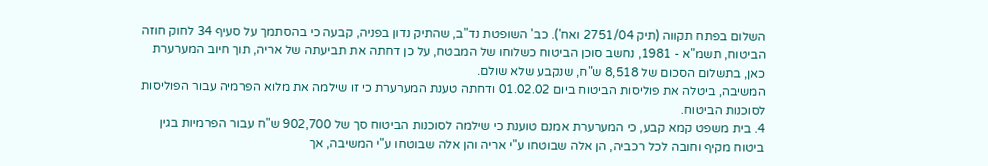השלום בפתח תקווה (תיק 2751/04 ואח'). כב' השופטת נד"ב, שהתיק נדון בפניה, קבעה כי בהסתמך על סעיף 34 לחוק חוזה הביטוח, תשמ"א - 1981, נחשב סוכן הביטוח כשלוחו של המבטח, על כן דחתה את תביעתה של אריה, תוך חיוב המערערת כאן, בתשלום הסכום של 8,518 ש"ח, שנקבע שלא שולם.
המשיבה, ביטלה את פוליסות הביטוח ביום 01.02.02 ודחתה טענת המערערת כי זו שילמה את מלוא הפרמיה עבור הפוליסות לסוכנות הביטוח.
4. בית משפט קמא קבע, כי המערערת אמנם טוענת כי שילמה לסוכנות הביטוח סך של 902,700 ש"ח עבור הפרמיות בגין ביטוח מקיף וחובה לכל רכביה, הן אלה שבוטחו ע"י אריה והן אלה שבוטחו ע"י המשיבה, אך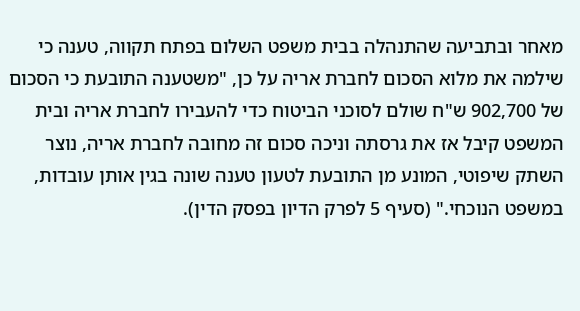מאחר ובתביעה שהתנהלה בבית משפט השלום בפתח תקווה, טענה כי שילמה את מלוא הסכום לחברת אריה על כן, "משטענה התובעת כי הסכום של 902,700 ש"ח שולם לסוכני הביטוח כדי להעבירו לחברת אריה ובית המשפט קיבל אז את גרסתה וניכה סכום זה מחובה לחברת אריה, נוצר השתק שיפוטי, המונע מן התובעת לטעון טענה שונה בגין אותן עובדות, במשפט הנוכחי." (סעיף 5 לפרק הדיון בפסק הדין).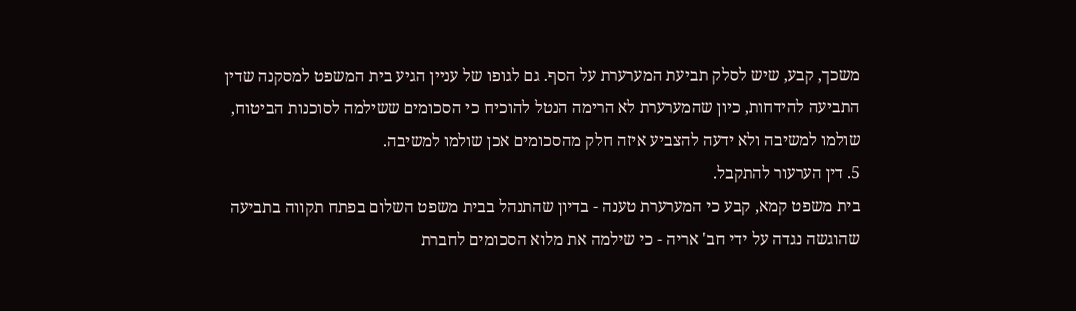משכך, קבע, שיש לסלק תביעת המערערת על הסף. גם לגופו של עניין הגיע בית המשפט למסקנה שדין התביעה להידחות, כיון שהמערערת לא הרימה הנטל להוכיח כי הסכומים ששילמה לסוכנות הביטוח, שולמו למשיבה ולא ידעה להצביע איזה חלק מהסכומים אכן שולמו למשיבה.
5. דין הערעור להתקבל.
בית משפט קמא, קבע כי המערערת טענה - בדיון שהתנהל בבית משפט השלום בפתח תקווה בתביעה שהוגשה נגדה על ידי חב' אריה - כי שילמה את מלוא הסכומים לחברת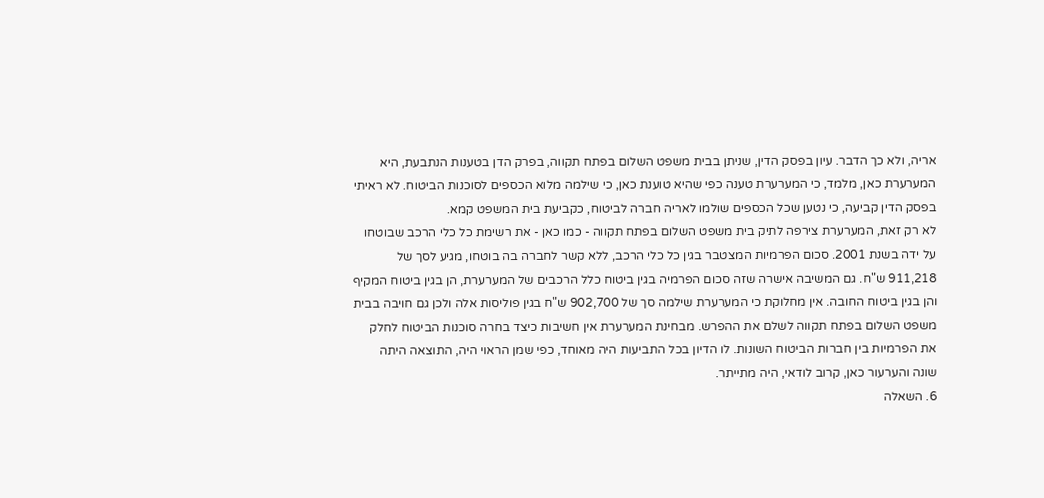אריה, ולא כך הדבר. עיון בפסק הדין, שניתן בבית משפט השלום בפתח תקווה, בפרק הדן בטענות הנתבעת, היא המערערת כאן, מלמד, כי המערערת טענה כפי שהיא טוענת כאן, כי שילמה מלוא הכספים לסוכנות הביטוח. לא ראיתי בפסק הדין קביעה, כי נטען שכל הכספים שולמו לאריה חברה לביטוח, כקביעת בית המשפט קמא.
לא רק זאת, המערערת צירפה לתיק בית משפט השלום בפתח תקווה - כמו כאן - את רשימת כל כלי הרכב שבוטחו על ידה בשנת 2001. סכום הפרמיות המצטבר בגין כל כלי הרכב, ללא קשר לחברה בה בוטחו, מגיע לסך של 911,218 ש"ח. גם המשיבה אישרה שזה סכום הפרמיה בגין ביטוח כלל הרכבים של המערערת, הן בגין ביטוח המקיף והן בגין ביטוח החובה. אין מחלוקת כי המערערת שילמה סך של 902,700 ש"ח בגין פוליסות אלה ולכן גם חויבה בבית משפט השלום בפתח תקווה לשלם את ההפרש. מבחינת המערערת אין חשיבות כיצד בחרה סוכנות הביטוח לחלק את הפרמיות בין חברות הביטוח השונות. לו הדיון בכל התביעות היה מאוחד, כפי שמן הראוי היה, התוצאה היתה שונה והערעור כאן, קרוב לודאי, היה מתייתר.
6. השאלה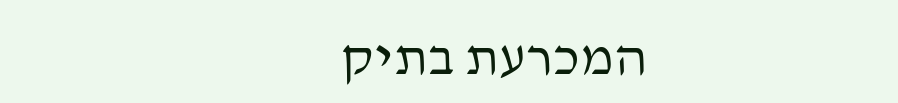המכרעת בתיק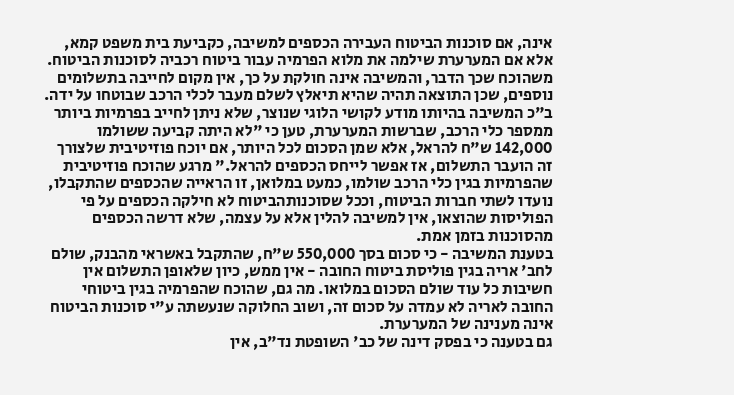אינה, אם סוכנות הביטוח העבירה הכספים למשיבה, כקביעת בית משפט קמא, אלא אם המערערת שילמה את מלוא הפרמיה עבור ביטוח רכביה לסוכנות הביטוח. משהוכח שכך הדבר, והמשיבה אינה חולקת על כך, אין מקום לחייבה בתשלומים נוספים, שכן התוצאה תהיה שהיא תיאלץ לשלם מעבר לכלי הרכב שבוטחו על ידה.
ב"כ המשיבה בהיותו מודע לקושי הלוגי שנוצר, שלא ניתן לחייב בפרמיות ביותר ממספר כלי הרכב, שברשות המערערת, טען כי "לא היתה קביעה ששולמו 142,000 ש"ח להראל, אלא שמן הסכום לכל היותר, אם יוכח פוזיטיבית שלצורך זה הועבר התשלום, אז אפשר לייחס הכספים להראל." מרגע שהוכח פוזיטיבית שהפרמיות בגין כלי הרכב שולמו, כמעט במלואן, זו הראייה שהכספים שהתקבלו, נועדו לשתי חברות הביטוח, וככל שסוכנותהביטוח לא חילקה הכספים על פי הפוליסות שהוצאו, אין למשיבה להלין אלא על עצמה, שלא דרשה הכספים מהסוכנות בזמן אמת.
בטענת המשיבה - כי סכום בסך 550,000 ש"ח, שהתקבל באשראי מהבנק, שולם לחב' אריה בגין פוליסת ביטוח החובה - אין ממש, כיון שלאופן התשלום אין חשיבות כל עוד שולם הסכום במלואו. מה גם, שהוכח שהפרמיה בגין ביטוחי החובה לאריה לא עמדה על סכום זה, ושוב החלוקה שנעשתה ע"י סוכנות הביטוח אינה מענינה של המערערת.
גם בטענה כי בפסק דינה של כב' השופטת נד"ב, אין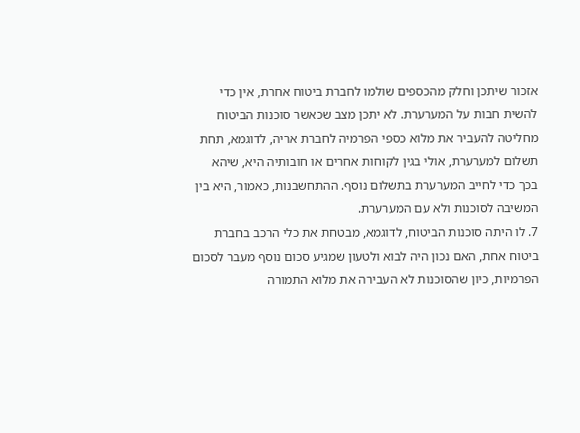אזכור שיתכן וחלק מהכספים שולמו לחברת ביטוח אחרת, אין כדי להשית חבות על המערערת. לא יתכן מצב שכאשר סוכנות הביטוח מחליטה להעביר את מלוא כספי הפרמיה לחברת אריה, לדוגמא, תחת תשלום למערערת, אולי בגין לקוחות אחרים או חובותיה היא, שיהא בכך כדי לחייב המערערת בתשלום נוסף. ההתחשבנות, כאמור, היא בין המשיבה לסוכנות ולא עם המערערת.
7. לו היתה סוכנות הביטוח, לדוגמא, מבטחת את כלי הרכב בחברת ביטוח אחת, האם נכון היה לבוא ולטעון שמגיע סכום נוסף מעבר לסכום הפרמיות, כיון שהסוכנות לא העבירה את מלוא התמורה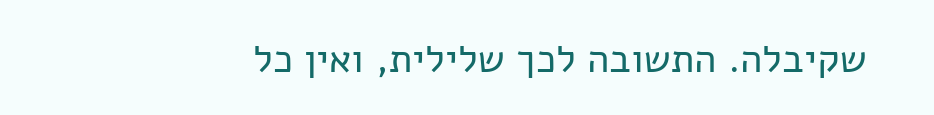שקיבלה. התשובה לכך שלילית, ואין כל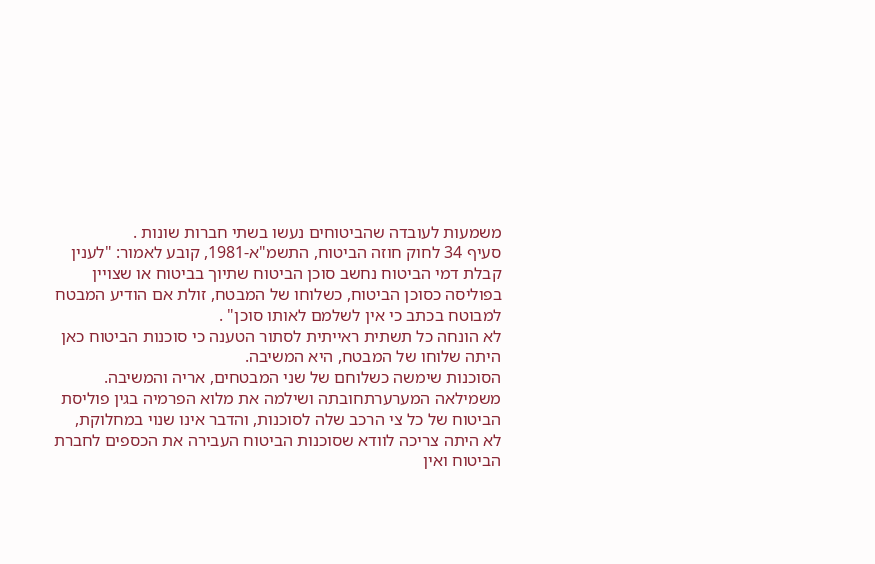משמעות לעובדה שהביטוחים נעשו בשתי חברות שונות .
סעיף 34 לחוק חוזה הביטוח, התשמ"א-1981, קובע לאמור: "לענין קבלת דמי הביטוח נחשב סוכן הביטוח שתיוך בביטוח או שצויין בפוליסה כסוכן הביטוח, כשלוחו של המבטח, זולת אם הודיע המבטח למבוטח בכתב כי אין לשלמם לאותו סוכן" .
לא הונחה כל תשתית ראייתית לסתור הטענה כי סוכנות הביטוח כאן היתה שלוחו של המבטח, היא המשיבה.
הסוכנות שימשה כשלוחם של שני המבטחים, אריה והמשיבה. משמילאה המערערתחובתה ושילמה את מלוא הפרמיה בגין פוליסת הביטוח של כל צי הרכב שלה לסוכנות, והדבר אינו שנוי במחלוקת, לא היתה צריכה לוודא שסוכנות הביטוח העבירה את הכספים לחברת הביטוח ואין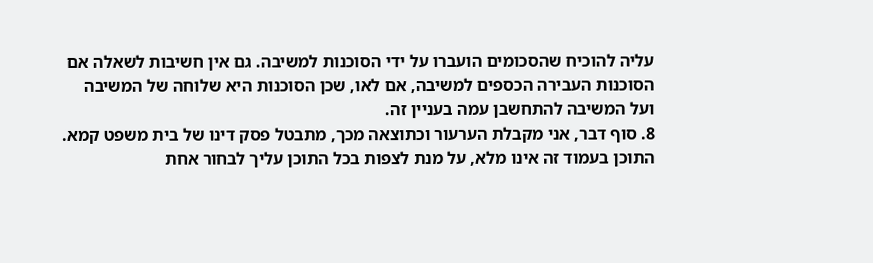עליה להוכיח שהסכומים הועברו על ידי הסוכנות למשיבה. גם אין חשיבות לשאלה אם הסוכנות העבירה הכספים למשיבה, אם לאו, שכן הסוכנות היא שלוחה של המשיבה ועל המשיבה להתחשבן עמה בעניין זה.
8. סוף דבר, אני מקבלת הערעור וכתוצאה מכך, מתבטל פסק דינו של בית משפט קמא.
התוכן בעמוד זה אינו מלא, על מנת לצפות בכל התוכן עליך לבחור אחת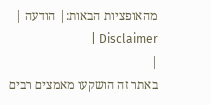מהאופציות הבאות:| הודעה | Disclaimer |
|
באתר זה הושקעו מאמצים רבים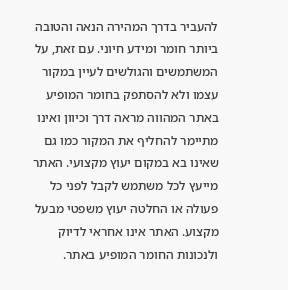להעביר בדרך המהירה הנאה והטובה ביותר חומר ומידע חיוני. עם זאת, על המשתמשים והגולשים לעיין במקור עצמו ולא להסתפק בחומר המופיע באתר המהווה מראה דרך וכיוון ואינו מתיימר להחליף את המקור כמו גם שאינו בא במקום יעוץ מקצועי. האתר מייעץ לכל משתמש לקבל לפני כל פעולה או החלטה יעוץ משפטי מבעל מקצוע. האתר אינו אחראי לדיוק ולנכונות החומר המופיע באתר.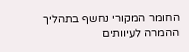החומר המקורי נחשף בתהליך ההמרה לעיוותים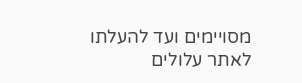מסויימים ועד להעלתו לאתר עלולים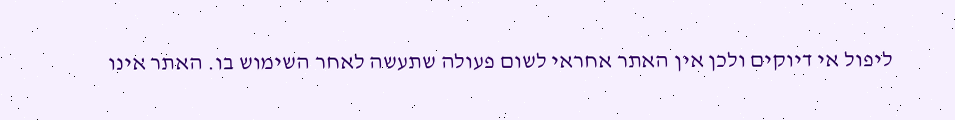ליפול אי דיוקים ולכן אין האתר אחראי לשום פעולה שתעשה לאחר השימוש בו. האתר אינו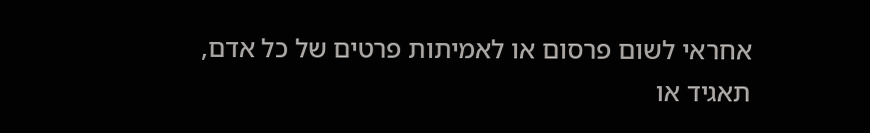אחראי לשום פרסום או לאמיתות פרטים של כל אדם, תאגיד או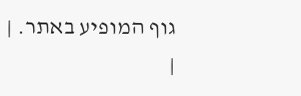גוף המופיע באתר. |
|